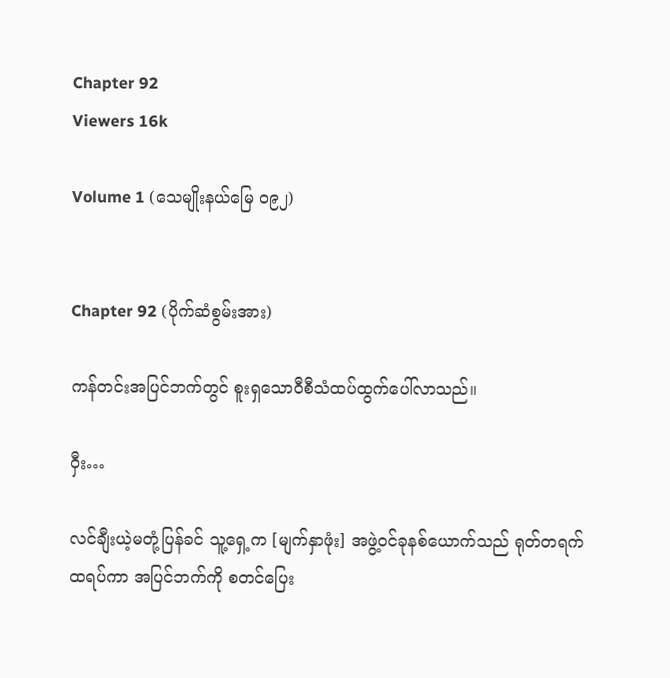Chapter 92
Viewers 16k

Volume 1 (သေမျိုးနယ်မြေ ၀၉၂)


Chapter 92 (ပိုက်ဆံစွမ်းအား)

ကန်တင်းအပြင်ဘက်တွင် စူးရှသောဝီစီသံထပ်ထွက်ပေါ်လာသည်။

ဝှီး…

လင်ချီးယဲ့မတုံ့ပြန်ခင် သူ့ရှေ့က [မျက်နှာဖုံး] အဖွဲ့ဝင်ခုနစ်ယောက်သည် ရုတ်တရက်ထရပ်ကာ အပြင်ဘက်ကို စတင်ပြေး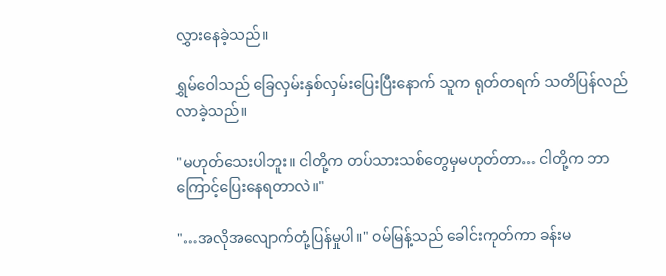လွှားနေခဲ့သည်။

ရွှမ်ဝေါသည် ခြေလှမ်းနှစ်လှမ်းပြေးပြီးနောက် သူက ရုတ်တရက် သတိပြန်လည်လာခဲ့သည်။

"မဟုတ်သေးပါဘူး။ ငါတို့က တပ်သားသစ်တွေမှမဟုတ်တာ… ငါတို့က ဘာကြောင့်ပြေးနေရတာလဲ။"

"…အလိုအလျောက်တုံ့ပြန်မှုပါ။" ဝမ်မြန့်သည် ခေါင်းကုတ်ကာ ခန်းမ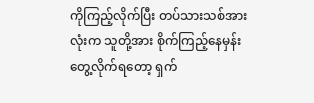ကိုကြည့်လိုက်ပြီး တပ်သားသစ်အားလုံးက သူတို့အား စိုက်ကြည့်နေမှန်း တွေ့လိုက်ရတော့ ရှက်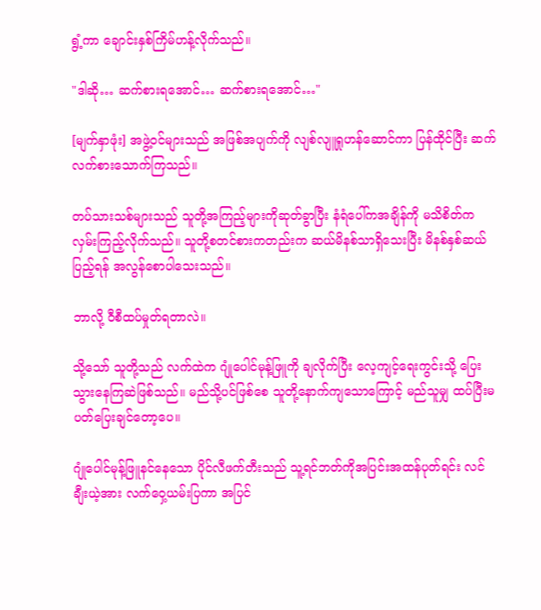ရွံ့ကာ ချောင်းနှစ်ကြိမ်ဟန့်လိုက်သည်။

"ဒါဆို… ဆက်စားရအောင်… ဆက်စားရအောင်…"

[မျက်နှာဖုံး] အဖွဲ့ဝင်များသည် အဖြစ်အပျက်ကို လျစ်လျူရှုဟန်ဆောင်ကာ ပြန်ထိုင်ပြီး ဆက်လက်စားသောက်ကြသည်။

တပ်သားသစ်များသည် သူတို့အကြည့်များကိုဆုတ်ခွာပြီး နံရံပေါ်ကအချိန်ကို မသိစိတ်က လှမ်းကြည့်လိုက်သည်။ သူတို့စတင်စားကတည်းက ဆယ်မိနစ်သာရှိသေးပြီး မိနစ်နှစ်ဆယ်ပြည့်ရန် အလွန်စောပါသေးသည်။

ဘာလို့ ဝီစီထပ်မှုတ်ရတာလဲ။

သို့သော် သူတို့သည် လက်ထဲက ဂျုံပေါင်မုန့်ဖြူကို ချလိုက်ပြီး လေ့ကျင့်ရေးကွင်းသို့ ပြေးသွားနေကြဆဲဖြစ်သည်။ မည်သို့ပင်ဖြစ်စေ သူတို့နောက်ကျသောကြောင့် မည်သူမျှ ထပ်ပြီးမပတ်ပြေးချင်တော့ပေ။

ဂျုံပေါင်မုန့်ဖြူနင်နေသော ပိုင်လီဖက်တီးသည် သူ့ရင်ဘတ်ကိုအပြင်းအထန်ပုတ်ရင်း လင်ချီးယဲ့အား လက်ဝှေ့ယမ်းပြကာ အပြင်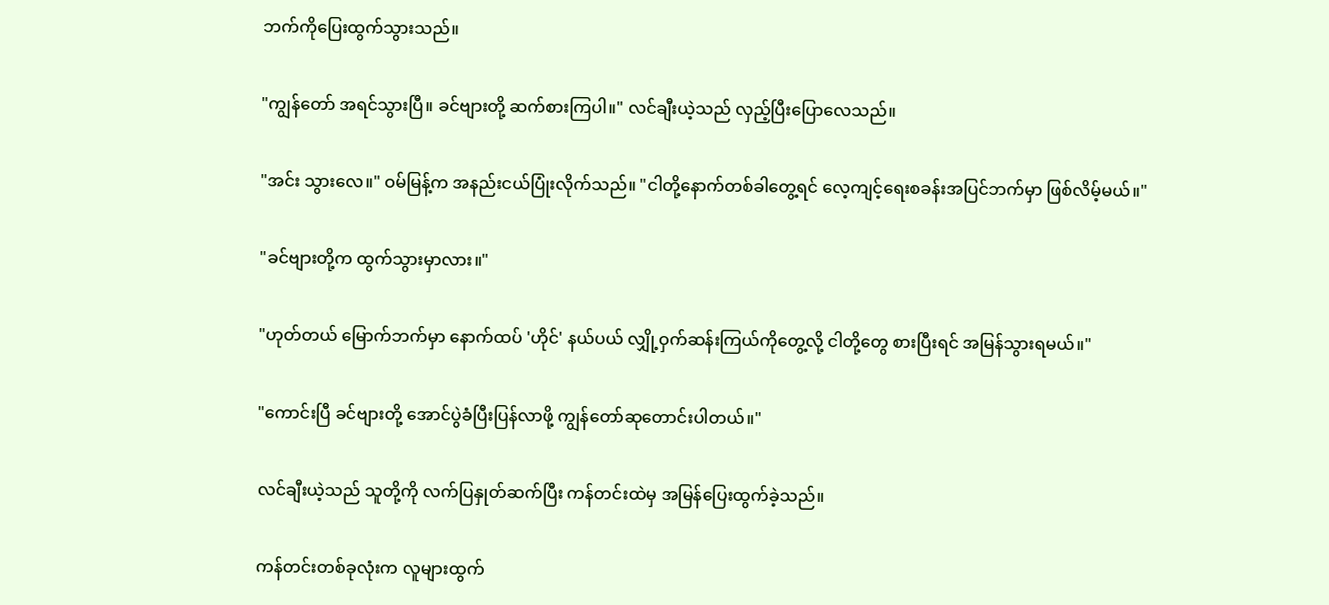ဘက်ကိုပြေးထွက်သွားသည်။

"ကျွန်တော် အရင်သွားပြီ။ ခင်ဗျားတို့ ဆက်စားကြပါ။" လင်ချီးယဲ့သည် လှည့်ပြီးပြောလေသည်။

"အင်း သွားလေ။" ဝမ်မြန့်က အနည်းငယ်ပြုံးလိုက်သည်။ "ငါတို့နောက်တစ်ခါတွေ့ရင် လေ့ကျင့်ရေးစခန်းအပြင်ဘက်မှာ ဖြစ်လိမ့်မယ်။"

"ခင်ဗျားတို့က ထွက်သွားမှာလား။"

"ဟုတ်တယ် မြောက်ဘက်မှာ နောက်ထပ် 'ဟိုင်' နယ်ပယ် လျှို့ဝှက်ဆန်းကြယ်ကိုတွေ့လို့ ငါတို့တွေ စားပြီးရင် အမြန်သွားရမယ်။"

"ကောင်းပြီ ခင်ဗျားတို့ အောင်ပွဲခံပြီးပြန်လာဖို့ ကျွန်တော်ဆုတောင်းပါတယ်။"

လင်ချီးယဲ့သည် သူတို့ကို လက်ပြနှုတ်ဆက်ပြီး ကန်တင်းထဲမှ အမြန်ပြေးထွက်ခဲ့သည်။

ကန်တင်းတစ်ခုလုံးက လူများထွက်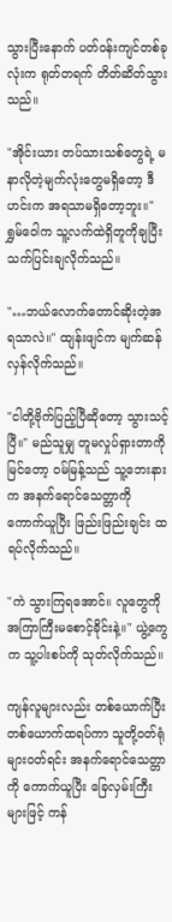သွားပြီးနောက် ပတ်ဝန်းကျင်တစ်ခုလုံးက ရုတ်တရက် တိတ်ဆိတ်သွားသည်။

"အိုင်းယား တပ်သားသစ်တွေရဲ့ မနာလိုတဲ့မျက်လုံးတွေမရှိတော့ ဒီဟင်းက အရသာမရှိတော့ဘူး။" ရွှမ်ဝေါက သူ့လက်ထဲရှိတူကိုချပြီး သက်ပြင်းချလိုက်သည်။

"…ဘယ်လောက်တောင်ဆိုးတဲ့အရသာလဲ။" ထျန်းဖျင်က မျက်ဆန်လှန်လိုက်သည်။

"ငါတို့ဗိုက်ပြည့်ပြီဆိုတော့ သွားသင့်ပြီ။" မည်သူမျှ တူမလှုပ်ရှားတာကိုမြင်တော့ ဝမ်မြန့်သည် သူ့ဘေးနားက အနက်ရောင်သေတ္တာကို ကောက်ယူပြီး ဖြည်းဖြည်းချင်း ထရပ်လိုက်သည်။

"ကဲ သွားကြရအောင်။ လူတွေကို အကြာကြီးမစောင့်ခိုင်းနဲ့။" ယွဲ့ကွေက သူ့ပါးစပ်ကို သုတ်လိုက်သည်။

ကျန်လူများလည်း တစ်ယောက်ပြီးတစ်ယောက်ထရပ်ကာ သူတို့ဝတ်ရုံများဝတ်ရင်း အနက်ရောင်သေတ္တာကို ကောက်ယူပြီး ခြေလှမ်းကြီးများဖြင့် ကန်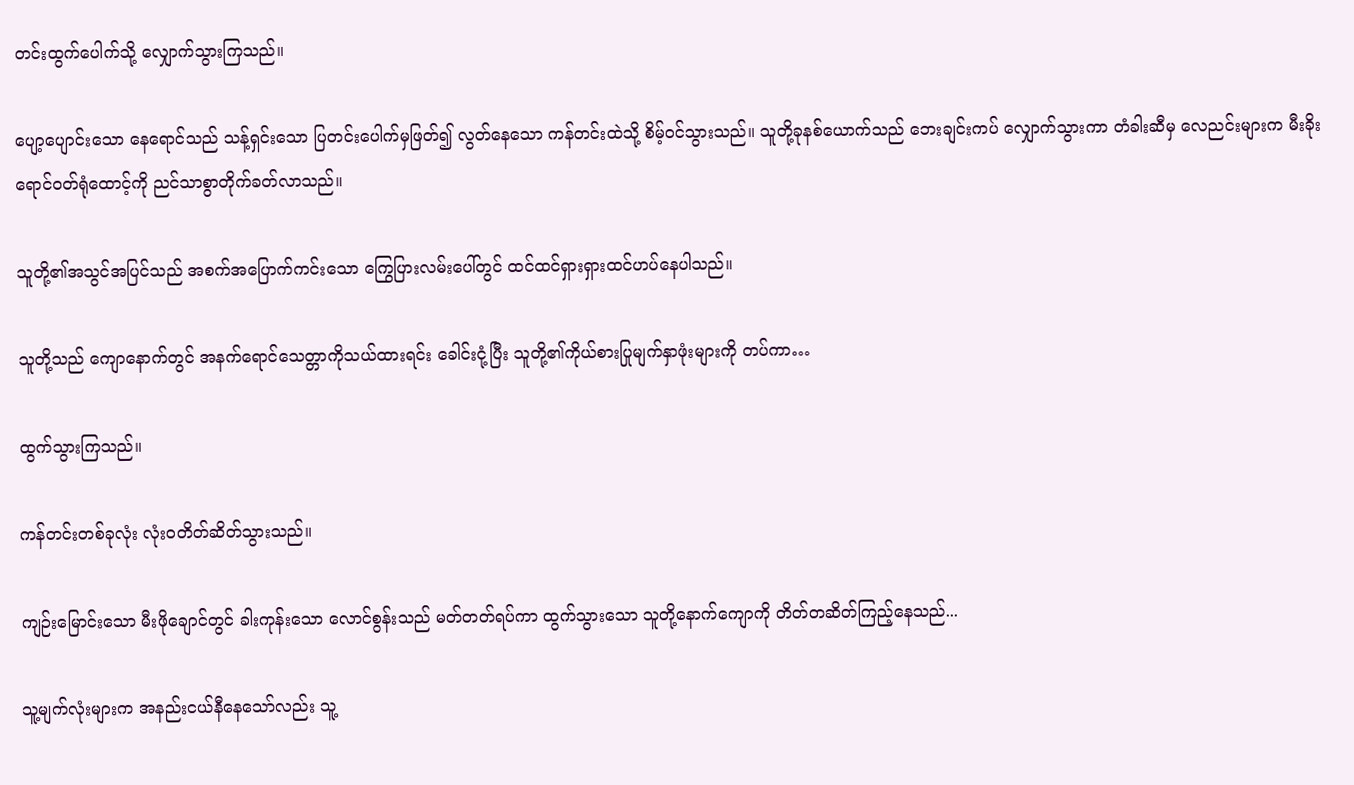တင်းထွက်ပေါက်သို့ လျှောက်သွားကြသည်။

ပျော့ပျောင်းသော နေရောင်သည် သန့်ရှင်းသော ပြတင်းပေါက်မှဖြတ်၍ လွတ်နေသော ကန်တင်းထဲသို့ စိမ့်ဝင်သွားသည်။ သူတို့ခုနစ်ယောက်သည် ဘေးချင်းကပ် လျှောက်သွားကာ တံခါးဆီမှ လေညင်းများက မီးခိုးရောင်ဝတ်ရုံထောင့်ကို ညင်သာစွာတိုက်ခတ်လာသည်။

သူတို့၏အသွင်အပြင်သည် အစက်အပြောက်ကင်းသော ကြွေပြားလမ်းပေါ်တွင် ထင်ထင်ရှားရှားထင်ဟပ်နေပါသည်။

သူတို့သည် ကျောနောက်တွင် အနက်ရောင်သေတ္တာကိုသယ်ထားရင်း ခေါင်းငုံ့ပြီး သူတို့၏ကိုယ်စားပြုမျက်နှာဖုံးများကို တပ်ကာ…

ထွက်သွားကြသည်။

ကန်တင်းတစ်ခုလုံး လုံးဝတိတ်ဆိတ်သွားသည်။

ကျဉ်းမြောင်းသော မီးဖိုချောင်တွင် ခါးကုန်းသော လောင်စွန်းသည် မတ်တတ်ရပ်ကာ ထွက်သွားသော သူတို့နောက်ကျောကို တိတ်တဆိတ်ကြည့်နေသည်...

သူ့မျက်လုံးများက အနည်းငယ်နီနေသော်လည်း သူ့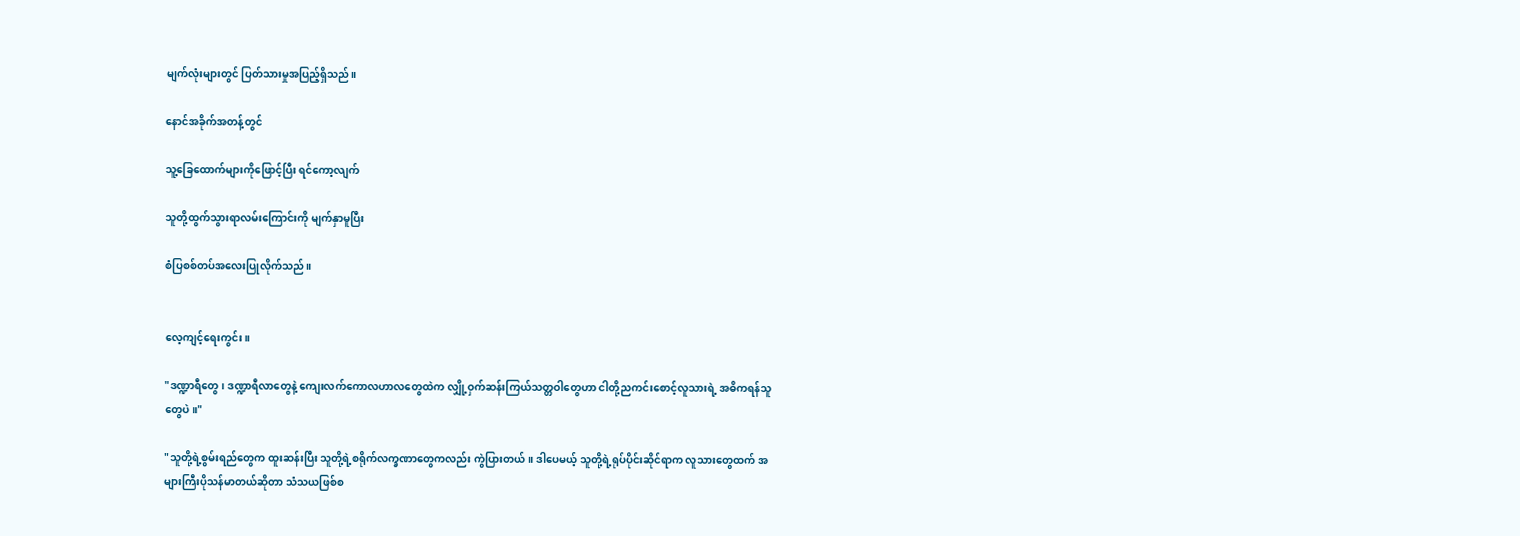မျက်လုံးများတွင် ပြတ်သားမှုအပြည့်ရှိသည်။

နောင်အခိုက်အတန့်တွင်

သူ့ခြေထောက်များကိုဖြောင့်ပြီး ရင်ကော့လျက်

သူတို့ထွက်သွားရာလမ်းကြောင်းကို မျက်နှာမူပြီး

စံပြစစ်တပ်အလေးပြုလိုက်သည်။


လေ့ကျင့်ရေးကွင်း။

"ဒဏ္ဍာရီတွေ၊ ဒဏ္ဍာရီလာတွေနဲ့ ကျေးလက်ကောလဟာလတွေထဲက လျှို့ဝှက်ဆန်းကြယ်သတ္တဝါတွေဟာ ငါတို့ညကင်းစောင့်လူသားရဲ့ အဓိကရန်သူတွေပဲ။"

"သူတို့ရဲ့စွမ်းရည်တွေက ထူးဆန်းပြီး သူတို့ရဲ့စရိုက်လက္ခဏာတွေကလည်း ကွဲပြားတယ်။ ဒါပေမယ့် သူတို့ရဲ့ရုပ်ပိုင်းဆိုင်ရာက လူသားတွေထက် အများကြီးပိုသန်မာတယ်ဆိုတာ သံသယဖြစ်စ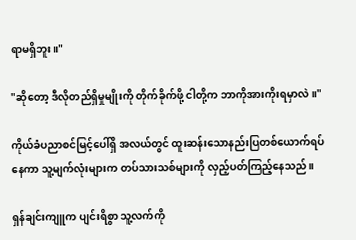ရာမရှိဘူး။"

"ဆိုတော့ ဒီလိုတည်ရှိမှုမျိုးကို တိုက်ခိုက်ဖို့ ငါတို့က ဘာကိုအားကိုးရမှာလဲ။"

ကိုယ်ခံပညာစင်မြင့်ပေါ်ရှိ အလယ်တွင် ထူးဆန်းသောနည်းပြတစ်ယောက်ရပ်နေကာ သူ့မျက်လုံးများက တပ်သားသစ်များကို လှည့်ပတ်ကြည့်နေသည်။

ရှန်ချင်းကျူက ပျင်းရိစွာ သူ့လက်ကို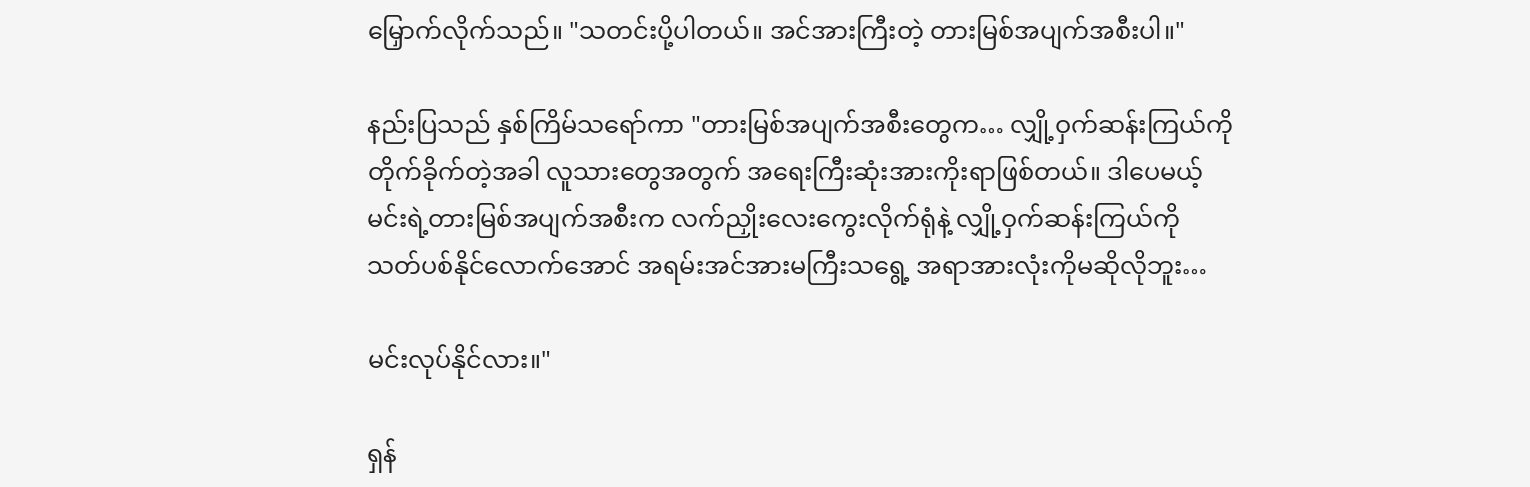မြှောက်လိုက်သည်။ "သတင်းပို့ပါတယ်။ အင်အားကြီးတဲ့ တားမြစ်အပျက်အစီးပါ။"

နည်းပြသည် နှစ်ကြိမ်သရော်ကာ "တားမြစ်အပျက်အစီးတွေက… လျှို့ဝှက်ဆန်းကြယ်ကို တိုက်ခိုက်တဲ့အခါ လူသားတွေအတွက် အရေးကြီးဆုံးအားကိုးရာဖြစ်တယ်။ ဒါပေမယ့် မင်းရဲ့တားမြစ်အပျက်အစီးက လက်ညှိုးလေးကွေးလိုက်ရုံနဲ့ လျှို့ဝှက်ဆန်းကြယ်ကို သတ်ပစ်နိုင်လောက်အောင် အရမ်းအင်အားမကြီးသရွေ့ အရာအားလုံးကိုမဆိုလိုဘူး…

မင်းလုပ်နိုင်လား။"

ရှန်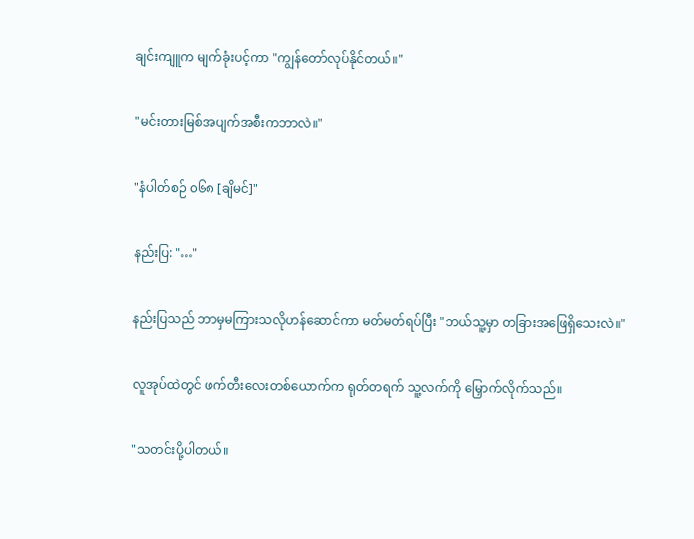ချင်းကျူက မျက်ခုံးပင့်ကာ "ကျွန်တော်လုပ်နိုင်တယ်။"

"မင်းတားမြစ်အပျက်အစီးကဘာလဲ။"

"နံပါတ်စဉ် ၀၆၈ [ချိမင်]"

နည်းပြ: "…"

နည်းပြသည် ဘာမှမကြားသလိုဟန်ဆောင်ကာ မတ်မတ်ရပ်ပြီး "ဘယ်သူ့မှာ တခြားအဖြေရှိသေးလဲ။"

လူအုပ်ထဲတွင် ဖက်တီးလေးတစ်ယောက်က ရုတ်တရက် သူ့လက်ကို မြှောက်လိုက်သည်။

"သတင်းပို့ပါတယ်။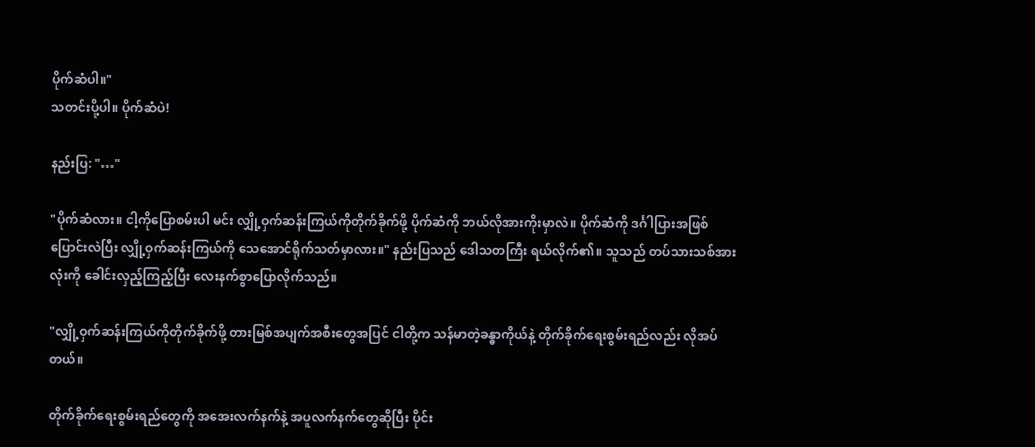ပိုက်ဆံပါ။"
သတင်းပို့ပါ။ ပိုက်ဆံပဲ!

နည်းပြ: "…"

"ပိုက်ဆံလား။ ငါ့ကိုပြောစမ်းပါ မင်း လျှို့ဝှက်ဆန်းကြယ်ကိုတိုက်ခိုက်ဖို့ ပိုက်ဆံကို ဘယ်လိုအားကိုးမှာလဲ။ ပိုက်ဆံကို ဒင်္ဂါပြားအဖြစ်ပြောင်းလဲပြီး လျှို့ဝှက်ဆန်းကြယ်ကို သေအောင်ရိုက်သတ်မှာလား။" နည်းပြသည် ဒေါသတကြီး ရယ်လိုက်၏။ သူသည် တပ်သားသစ်အားလုံးကို ခေါင်းလှည့်ကြည့်ပြီး လေးနက်စွာပြောလိုက်သည်။

"လျှို့ဝှက်ဆန်းကြယ်ကိုတိုက်ခိုက်ဖို့ တားမြစ်အပျက်အစီးတွေအပြင် ငါတို့က သန်မာတဲ့ခန္ဓာကိုယ်နဲ့ တိုက်ခိုက်ရေးစွမ်းရည်လည်း လိုအပ်တယ်။

တိုက်ခိုက်ရေးစွမ်းရည်တွေကို အအေးလက်နက်နဲ့ အပူလက်နက်တွေဆိုပြီး ပိုင်း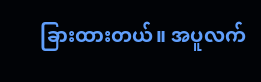ခြားထားတယ်။ အပူလက်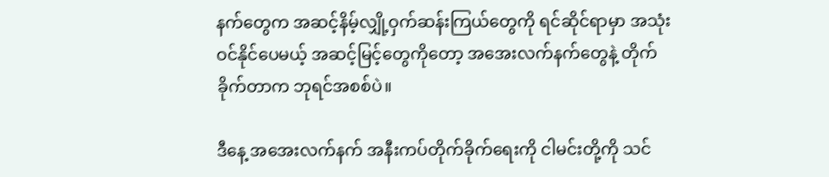နက်တွေက အဆင့်နိမ့်လျှို့ဝှက်ဆန်းကြယ်တွေကို ရင်ဆိုင်ရာမှာ အသုံးဝင်နိုင်ပေမယ့် အဆင့်မြင့်တွေကိုတော့ အအေးလက်နက်တွေနဲ့ တိုက်ခိုက်တာက ဘုရင်အစစ်ပဲ။

ဒီနေ့ အအေးလက်နက် အနီးကပ်တိုက်ခိုက်ရေးကို ငါမင်းတို့ကို သင်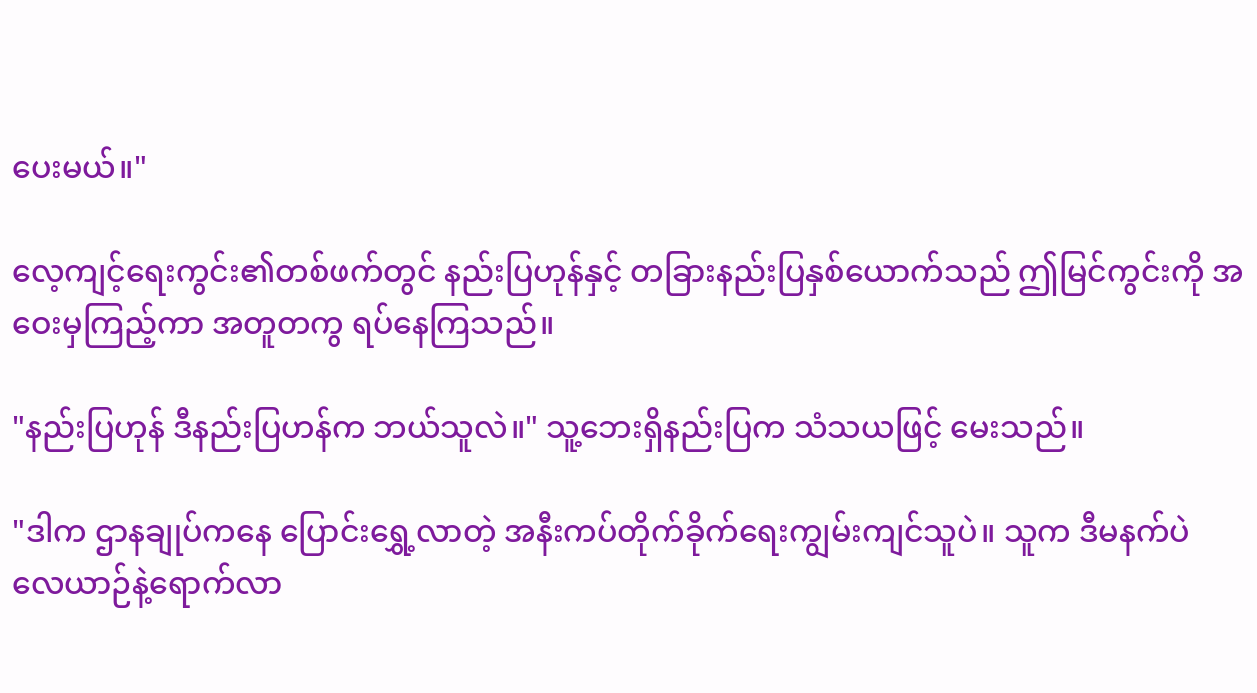ပေးမယ်။"

လေ့ကျင့်ရေးကွင်း၏တစ်ဖက်တွင် နည်းပြဟုန်နှင့် တခြားနည်းပြနှစ်ယောက်သည် ဤမြင်ကွင်းကို အဝေးမှကြည့်ကာ အတူတကွ ရပ်နေကြသည်။

"နည်းပြဟုန် ဒီနည်းပြဟန်က ဘယ်သူလဲ။" သူ့ဘေးရှိနည်းပြက သံသယဖြင့် မေးသည်။

"ဒါက ဌာနချုပ်ကနေ ပြောင်းရွှေ့လာတဲ့ အနီးကပ်တိုက်ခိုက်ရေးကျွမ်းကျင်သူပဲ။ သူက ဒီမနက်ပဲ လေယာဉ်နဲ့ရောက်လာ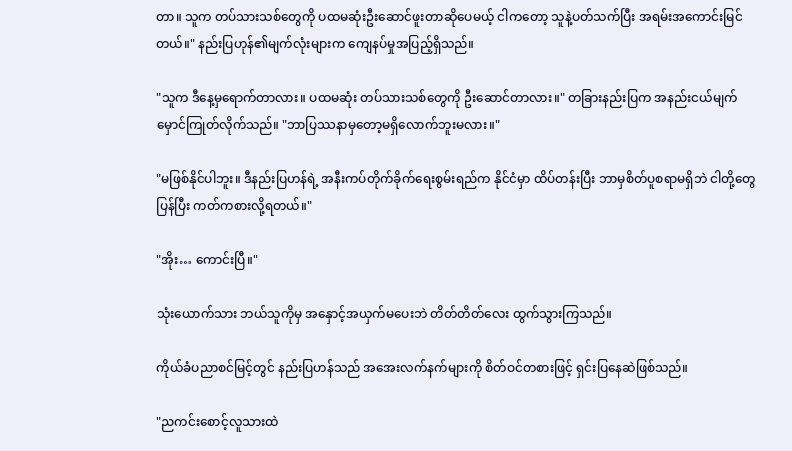တာ။ သူက တပ်သားသစ်တွေကို ပထမဆုံးဦးဆောင်ဖူးတာဆိုပေမယ့် ငါကတော့ သူနဲ့ပတ်သက်ပြီး အရမ်းအကောင်းမြင်တယ်။" နည်းပြဟုန်၏မျက်လုံးများက ကျေနပ်မှုအပြည့်ရှိသည်။

"သူက ဒီနေ့မှရောက်တာလား။ ပထမဆုံး တပ်သားသစ်တွေကို ဦးဆောင်တာလား။" တခြားနည်းပြက အနည်းငယ်မျက်မှောင်ကြုတ်လိုက်သည်။ "ဘာပြဿနာမှတော့မရှိလောက်ဘူးမလား။"

"မဖြစ်နိုင်ပါဘူး။ ဒီနည်းပြဟန်ရဲ့ အနီးကပ်တိုက်ခိုက်ရေးစွမ်းရည်က နိုင်ငံမှာ ထိပ်တန်းပြီး ဘာမှစိတ်ပူစရာမရှိဘဲ ငါတို့တွေပြန်ပြီး ကတ်ကစားလို့ရတယ်။"

"အိုး… ကောင်းပြီ။"

သုံးယောက်သား ဘယ်သူကိုမှ အနှောင့်အယှက်မပေးဘဲ တိတ်တိတ်လေး ထွက်သွားကြသည်။

ကိုယ်ခံပညာစင်မြင့်တွင် နည်းပြဟန်သည် အအေးလက်နက်များကို စိတ်ဝင်တစားဖြင့် ရှင်းပြနေဆဲဖြစ်သည်။

"ညကင်းစောင့်လူသားထဲ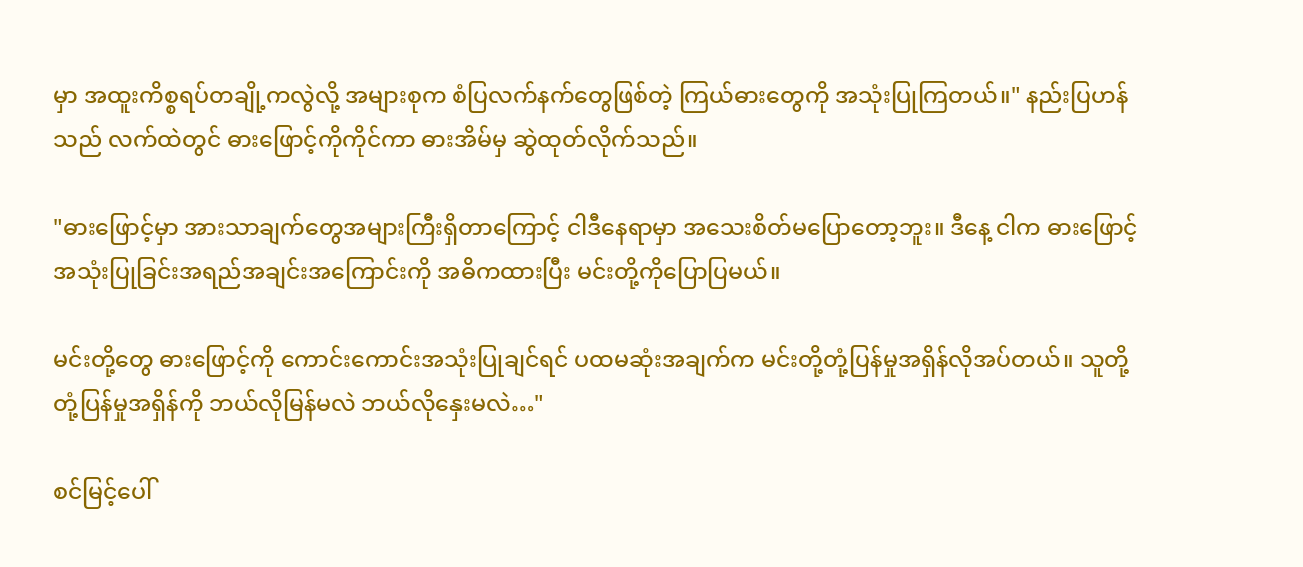မှာ အထူးကိစ္စရပ်တချို့ကလွဲလို့ အများစုက စံပြလက်နက်တွေဖြစ်တဲ့ ကြယ်ဓားတွေကို အသုံးပြုကြတယ်။" နည်းပြဟန်သည် လက်ထဲတွင် ဓားဖြောင့်ကိုကိုင်ကာ ဓားအိမ်မှ ဆွဲထုတ်လိုက်သည်။

"ဓားဖြောင့်မှာ အားသာချက်တွေအများကြီးရှိတာကြောင့် ငါဒီနေရာမှာ အသေးစိတ်မပြောတော့ဘူး။ ဒီနေ့ ငါက ဓားဖြောင့်အသုံးပြုခြင်းအရည်အချင်းအကြောင်းကို အဓိကထားပြီး မင်းတို့ကိုပြောပြမယ်။

မင်းတို့တွေ ဓားဖြောင့်ကို ကောင်းကောင်းအသုံးပြုချင်ရင် ပထမဆုံးအချက်က မင်းတို့တုံ့ပြန်မှုအရှိန်လိုအပ်တယ်။ သူတို့တုံ့ပြန်မှုအရှိန်ကို ဘယ်လိုမြန်မလဲ ဘယ်လိုနှေးမလဲ…"

စင်မြင့်ပေါ်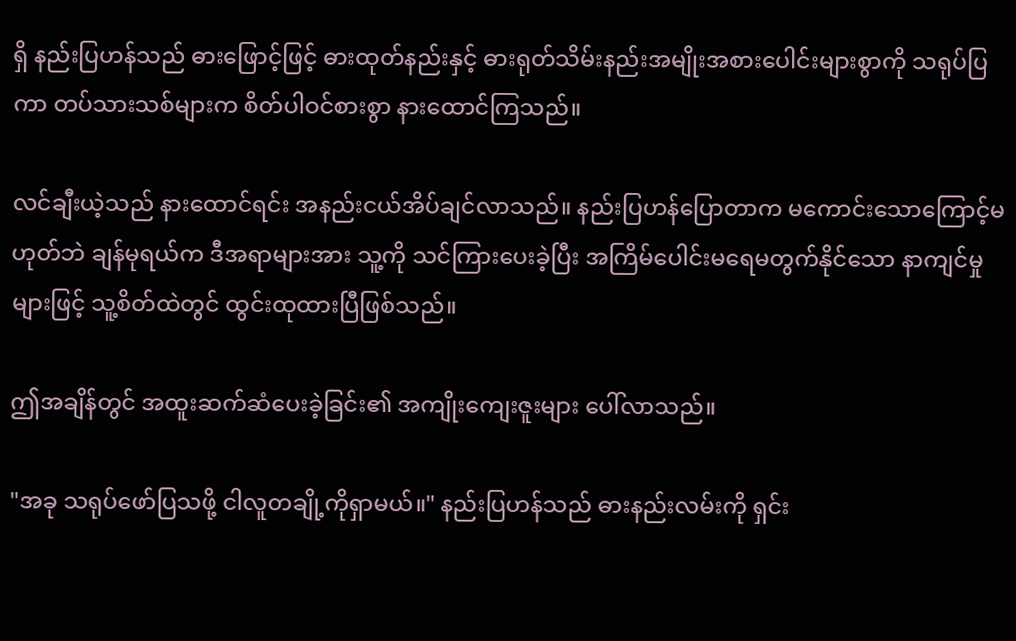ရှိ နည်းပြဟန်သည် ဓားဖြောင့်ဖြင့် ဓားထုတ်နည်းနှင့် ဓားရုတ်သိမ်းနည်းအမျိုးအစားပေါင်းများစွာကို သရုပ်ပြကာ တပ်သားသစ်များက စိတ်ပါဝင်စားစွာ နားထောင်ကြသည်။

လင်ချီးယဲ့သည် နားထောင်ရင်း အနည်းငယ်အိပ်ချင်လာသည်။ နည်းပြဟန်ပြောတာက မကောင်းသောကြောင့်မဟုတ်ဘဲ ချန်မုရယ်က ဒီအရာများအား သူ့ကို သင်ကြားပေးခဲ့ပြီး အကြိမ်ပေါင်းမရေမတွက်နိုင်သော နာကျင်မှုများဖြင့် သူ့စိတ်ထဲတွင် ထွင်းထုထားပြီဖြစ်သည်။

ဤအချိန်တွင် အထူးဆက်ဆံပေးခဲ့ခြင်း၏ အကျိုးကျေးဇူးများ ပေါ်လာသည်။

"အခု သရုပ်ဖော်ပြသဖို့ ငါလူတချို့ကိုရှာမယ်။" နည်းပြဟန်သည် ဓားနည်းလမ်းကို ရှင်း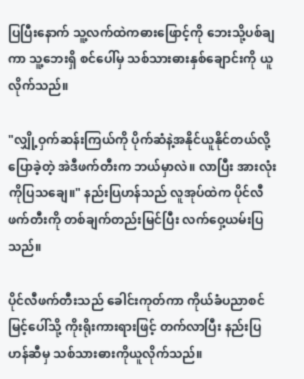ပြပြီးနောက် သူ့လက်ထဲကဓားဖြောင့်ကို ဘေးသို့ပစ်ချကာ သူ့ဘေးရှိ စင်ပေါ်မှ သစ်သားဓားနှစ်ချောင်းကို ယူလိုက်သည်။

"လျှို့ဝှက်ဆန်းကြယ်ကို ပိုက်ဆံနဲ့အနိုင်ယူနိုင်တယ်လို့ပြောခဲ့တဲ့ အဲဒီဖက်တီးက ဘယ်မှာလဲ။ လာပြီး အားလုံးကိုပြသချေ။" နည်းပြဟန်သည် လူအုပ်ထဲက ပိုင်လီဖက်တီးကို တစ်ချက်တည်းမြင်ပြီး လက်ဝှေ့ယမ်းပြသည်။

ပိုင်လီဖက်တီးသည် ခေါင်းကုတ်ကာ ကိုယ်ခံပညာစင်မြင့်ပေါ်သို့ ကိုးရိုးကားရားဖြင့် တက်လာပြီး နည်းပြဟန်ဆီမှ သစ်သားဓားကိုယူလိုက်သည်။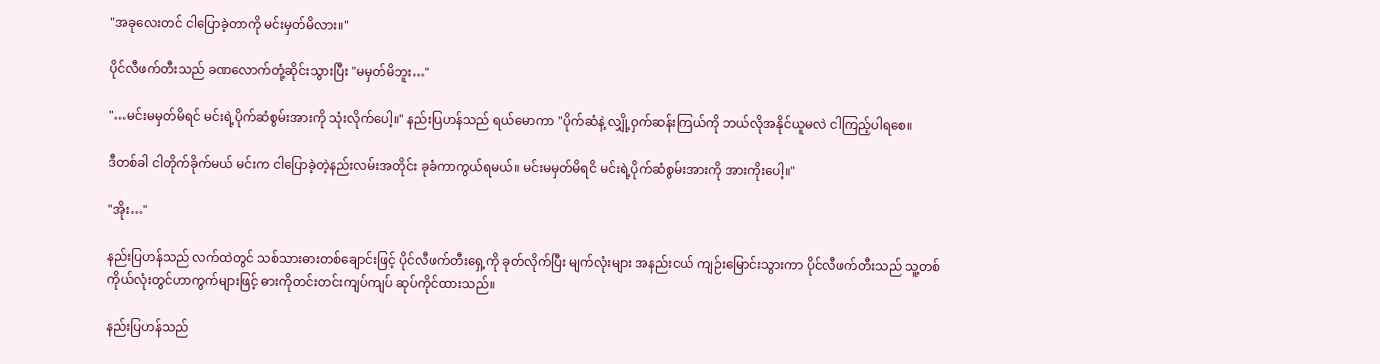"အခုလေးတင် ငါပြောခဲ့တာကို မင်းမှတ်မိလား။"

ပိုင်လီဖက်တီးသည် ခဏလောက်တုံ့ဆိုင်းသွားပြီး "မမှတ်မိဘူး…"

"…မင်းမမှတ်မိရင် မင်းရဲ့ပိုက်ဆံစွမ်းအားကို သုံးလိုက်ပေါ့။" နည်းပြဟန်သည် ရယ်မောကာ "ပိုက်ဆံနဲ့ လျှို့ဝှက်ဆန်းကြယ်ကို ဘယ်လိုအနိုင်ယူမလဲ ငါကြည့်ပါရစေ။

ဒီတစ်ခါ ငါတိုက်ခိုက်မယ် မင်းက ငါပြောခဲ့တဲ့နည်းလမ်းအတိုင်း ခုခံကာကွယ်ရမယ်။ မင်းမမှတ်မိရငိ မင်းရဲ့ပိုက်ဆံစွမ်းအားကို အားကိုးပေါ့။"

"အိုး…"

နည်းပြဟန်သည် လက်ထဲတွင် သစ်သားဓားတစ်ချောင်းဖြင့် ပိုင်လီဖက်တီးရှေ့ကို ခုတ်လိုက်ပြီး မျက်လုံးများ အနည်းငယ် ကျဉ်းမြောင်းသွားကာ ပိုင်လီဖက်တီးသည် သူ့တစ်ကိုယ်လုံးတွင်ဟာကွက်များဖြင့် ဓားကိုတင်းတင်းကျပ်ကျပ် ဆုပ်ကိုင်ထားသည်။

နည်းပြဟန်သည်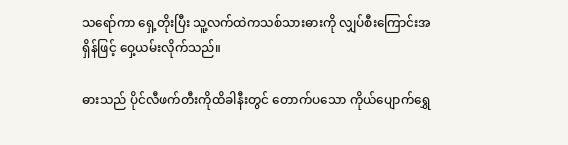သရော်ကာ ရှေ့တိုးပြီး သူ့လက်ထဲကသစ်သားဓားကို လျှပ်စီးကြောင်းအရှိန်ဖြင့် ဝှေ့ယမ်းလိုက်သည်။

ဓားသည် ပိုင်လီဖက်တီးကိုထိခါနီးတွင် တောက်ပသော ကိုယ်ပျောက်ရွှေ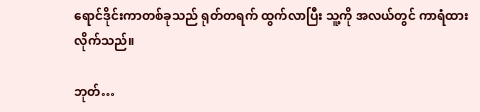ရောင်ဒိုင်းကာတစ်ခုသည် ရုတ်တရက် ထွက်လာပြီး သူ့ကို အလယ်တွင် ကာရံထားလိုက်သည်။

ဘုတ်…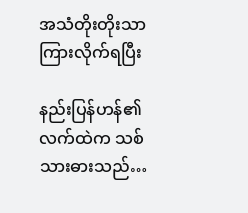အသံတိုးတိုးသာ ကြားလိုက်ရပြီး

နည်းပြန်ဟန်၏လက်ထဲက သစ်သားဓားသည်…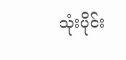သုံးပိုင်း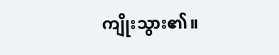ကျိုးသွား၏။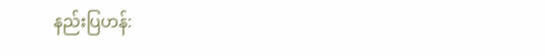နည်းပြဟန်: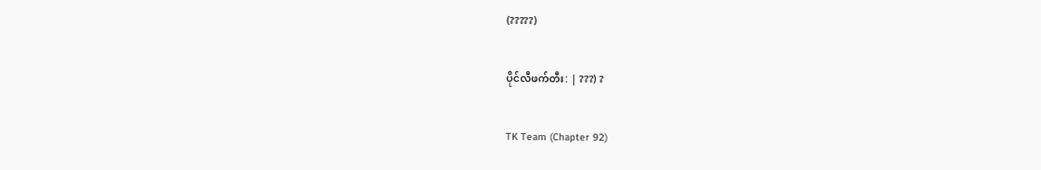(?????)

ပိုင်လီဖက်တီး: | ???) ?

TK Team (Chapter 92)